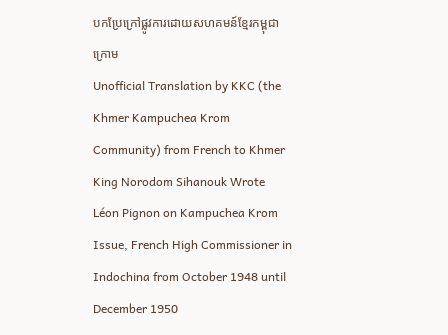បកប្រែក្រៅផ្លូវការដោយសហគមន៍ខ្មែរកម្ពុជាក្រោម
Unofficial Translation by KKC (the Khmer Kampuchea Krom Community) from French to Khmer
King Norodom Sihanouk Wrote Léon Pignon on Kampuchea Krom Issue, French High Commissioner in Indochina from October 1948 until December 1950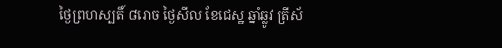ថ្ងៃព្រហស្បតិ៍ ៨រោច ថ្ងៃសីល ខែជេស្ឋ ឆ្នាំឆ្លូវ ត្រីស័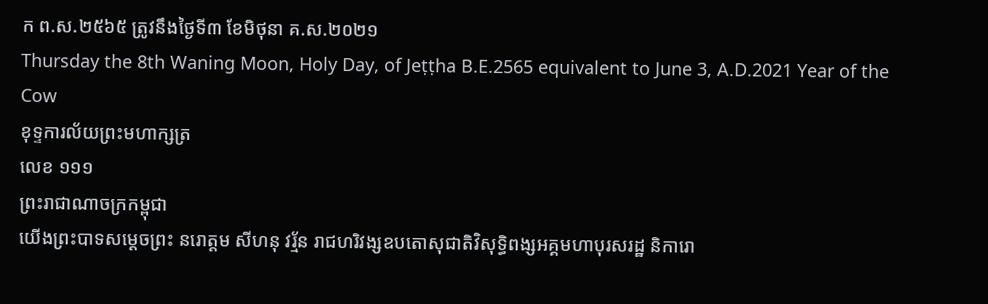ក ព.ស.២៥៦៥ ត្រូវនឹងថ្ងៃទី៣ ខែមិថុនា គ.ស.២០២១
Thursday the 8th Waning Moon, Holy Day, of Jeṭṭha B.E.2565 equivalent to June 3, A.D.2021 Year of the Cow
ខុទ្ទការល័យព្រះមហាក្សត្រ
លេខ ១១១
ព្រះរាជាណាចក្រកម្ពុជា
យើងព្រះបាទសម្ដេចព្រះ នរោត្តម សីហនុ វរ្ម័ន រាជហរិវង្សឧបតោសុជាតិវិសុទ្ធិពង្សអគ្គមហាបុរសរដ្ឋ និការោ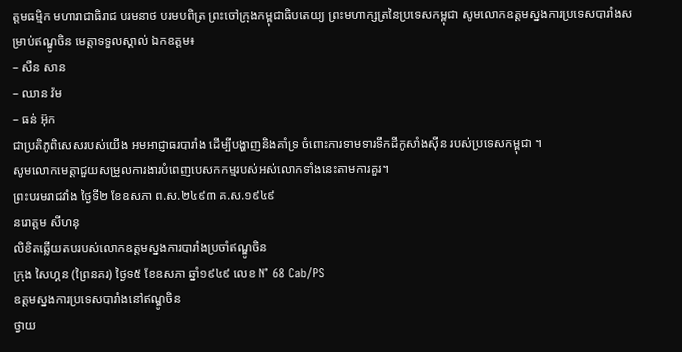ត្តមធម្មិក មហារាជាធិរាជ បរមនាថ បរមបពិត្រ ព្រះចៅក្រុងកម្ពុជាធិបតេយ្យ ព្រះមហាក្សត្រនៃប្រទេសកម្ពុជា សូមលោកឧត្តមស្នងការប្រទេសបារាំងសម្រាប់ឥណ្ឌូចិន មេត្តាទទួលស្គាល់ ឯកឧត្តម៖
– សឺន សាន
– ឈាន វ៉ម
– ធន់ អ៊ុក
ជាប្រតិភូពិសេសរបស់យើង អមអាជ្ញាធរបារាំង ដើម្បីបង្ហាញនិងគាំទ្រ ចំពោះការទាមទារទឹកដីកូសាំងស៊ីន របស់ប្រទេសកម្ពុជា ។
សូមលោកមេត្តាជួយសម្រួលការងារបំពេញបេសកកម្មរបស់អស់លោកទាំងនេះតាមការគួរ។
ព្រះបរមរាជវាំង ថ្ងៃទី២ ខែឧសភា ព.ស.២៤៩៣ គ.ស.១៩៤៩
នរោត្តម សីហនុ
លិខិតឆ្លើយតបរបស់លោកឧត្តមស្នងការបារាំងប្រចាំឥណ្ឌូចិន
ក្រុង សៃហ្គន (ព្រៃនគរ) ថ្ងៃទ៥ ខែឧសភា ឆ្នាំ១៩៤៩ លេខ N° 68 Cab/PS
ឧត្តមស្នងការប្រទេសបារាំងនៅឥណ្ឌូចិន
ថ្វាយ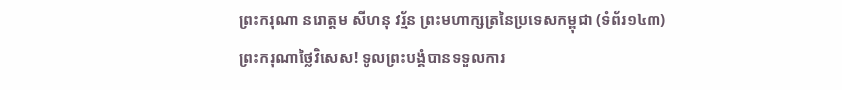ព្រះករុណា នរោត្តម សីហនុ វរ្ម័ន ព្រះមហាក្សត្រនៃប្រទេសកម្ពុជា (ទំព័រ១៤៣)
ព្រះករុណាថ្លៃវិសេស! ទូលព្រះបង្គំបានទទួលការ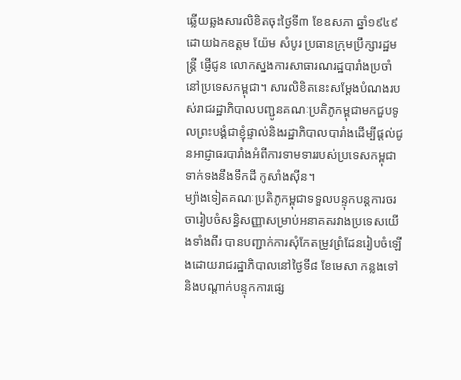ឆ្លើយឆ្លងសារលិខិតចុះថ្ងៃទី៣ ខែឧសភា ឆ្នាំ១៩៤៩ ដោយឯកឧត្តម យ៉ែម សំបូរ ប្រធានក្រុមប្រឹក្សារដ្ឋមន្ត្រី ផ្ញើជូន លោកស្នងការសាធារណរដ្ឋបារាំងប្រចាំនៅប្រទេសកម្ពុជា។ សារលិខិតនេះសម្ដែងបំណងរបស់រាជរដ្ឋាភិបាលបញ្ជូនគណៈប្រតិភូកម្ពុជាមកជួបទូលព្រះបង្គំជាខ្ញុំផ្ទាល់និងរដ្ឋាភិបាលបារាំងដើម្បីផ្តល់ជូនអាជ្ញាធរបារាំងអំពីការទាមទាររបស់ប្រទេសកម្ពុជា ទាក់ទងនឹងទឹកដី កូសាំងស៊ីន។
ម្យ៉ាងទៀតគណៈប្រតិភូកម្ពុជាទទួលបន្ទុកបន្តការចរចារៀបចំសន្ធិសញ្ញាសម្រាប់អនាគតរវាងប្រទេសយើងទាំងពីរ បានបញ្ជាក់ការសុំកែតម្រូវព្រំដែនរៀបចំឡើងដោយរាជរដ្ឋាភិបាលនៅថ្ងៃទី៨ ខែមេសា កន្លងទៅ និងបណ្ដាក់បន្ទុកការផ្សេ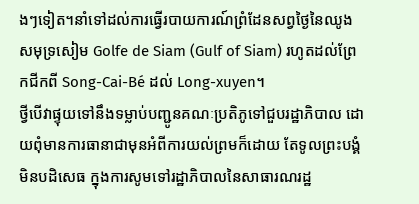ងៗទៀត។នាំទៅដល់ការធ្វើរបាយការណ៍ព្រំដែនសព្វថ្ងៃនៃឈូងសមុទ្រសៀម Golfe de Siam (Gulf of Siam) រហូតដល់ព្រែកជីកពី Song-Cai-Bé ដល់ Long-xuyen។
ថ្វីបើវាផ្ទុយទៅនឹងទម្លាប់បញ្ជូនគណៈប្រតិភូទៅជួបរដ្ឋាភិបាល ដោយពុំមានការធានាជាមុនអំពីការយល់ព្រមក៏ដោយ តែទូលព្រះបង្គំ មិនបដិសេធ ក្នុងការសូមទៅរដ្ឋាភិបាលនៃសាធារណរដ្ឋ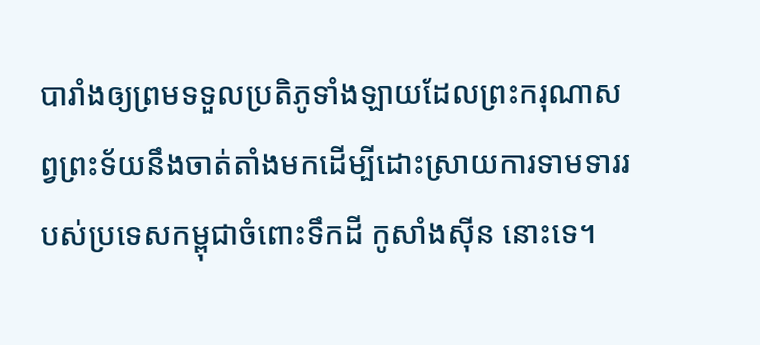បារាំងឲ្យព្រមទទួលប្រតិភូទាំងឡាយដែលព្រះករុណាសព្វព្រះទ័យនឹងចាត់តាំងមកដើម្បីដោះស្រាយការទាមទាររបស់ប្រទេសកម្ពុជាចំពោះទឹកដី កូសាំងស៊ីន នោះទេ។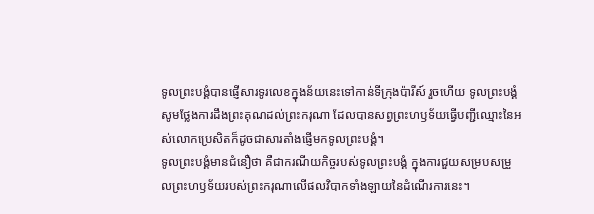ទូលព្រះបង្គំបានផ្ញើសារទូរលេខក្នុងន័យនេះទៅកាន់ទីក្រុងប៉ារីស៍ រួចហើយ ទូលព្រះបង្គំសូមថ្លែងការដឹងព្រះគុណដល់ព្រះករុណា ដែលបានសព្វព្រះហឫទ័យធ្វើបញ្ជីឈ្មោះនៃអស់លោកប្រេសិតក៏ដូចជាសារតាំងផ្ញើមកទូលព្រះបង្គំ។
ទូលព្រះបង្គំមានជំនឿថា គឺជាករណីយកិច្ចរបស់ទូលព្រះបង្គំ ក្នុងការជួយសម្របសម្រួលព្រះហឫទ័យរបស់ព្រះករុណាលើផលវិបាកទាំងឡាយនៃដំណើរការនេះ។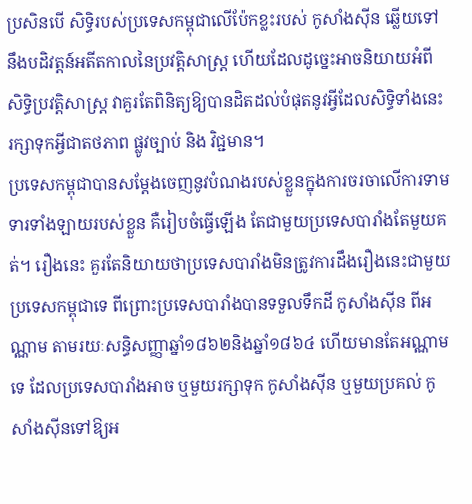ប្រសិនបើ សិទ្ធិរបស់ប្រទេសកម្ពុជាលើប៉ែកខ្លះរបស់ កូសាំងស៊ីន ឆ្លើយទៅនឹងបដិវត្តន៍អតីតកាលនៃប្រវត្តិសាស្ត្រ ហើយដែលដូច្នេះអាចនិយាយអំពីសិទ្ធិប្រវត្តិសាស្ត្រ វាគួរតែពិនិត្យឱ្យបានដិតដល់បំផុតនូវអ្វីដែលសិទ្ធិទាំងនេះរក្សាទុកអ្វីជាតថភាព ផ្លូវច្បាប់ និង វិជ្ជមាន។
ប្រទេសកម្ពុជាបានសម្ដែងចេញនូវបំណងរបស់ខ្លួនក្នុងការចរចាលើការទាមទារទាំងឡាយរបស់ខ្លួន គឺរៀបចំធ្វើឡើង តែជាមួយប្រទេសបារាំងតែមួយគត់។ រឿងនេះ គួរតែនិយាយថាប្រទេសបារាំងមិនត្រូវការដឹងរឿងនេះជាមួយប្រទេសកម្ពុជាទេ ពីព្រោះប្រទេសបារាំងបានទទួលទឹកដី កូសាំងស៊ីន ពីអណ្ណាម តាមរយៈសន្ធិសញ្ញាឆ្នាំ១៨៦២និងឆ្នាំ១៨៦៤ ហើយមានតែអណ្ណាមទេ ដែលប្រទេសបារាំងអាច ឬមួយរក្សាទុក កូសាំងស៊ីន ឬមួយប្រគល់ កូសាំងស៊ីនទៅឱ្យអ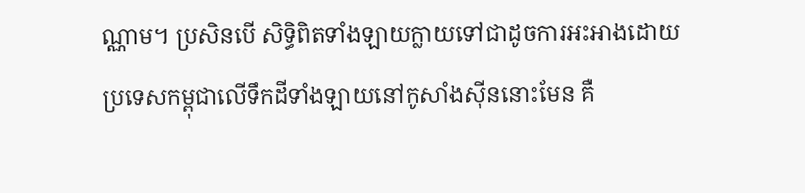ណ្ណាម។ ប្រសិនបើ សិទ្ធិពិតទាំងឡាយក្លាយទៅជាដូចការអះអាងដោយប្រទេសកម្ពុជាលើទឹកដីទាំងឡាយនៅកូសាំងស៊ីននោះមែន គឺ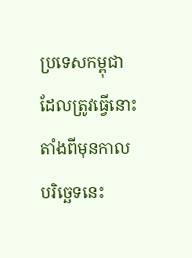ប្រទេសកម្ពុជាដែលត្រូវធ្វើនោះ តាំងពីមុនកាលបរិច្ឆេទនេះ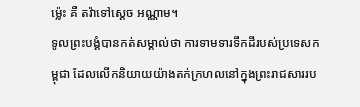ម៉្លេះ គឺ តវ៉ាទៅស្ដេច អណ្ណាម។
ទូលព្រះបង្គំបានកត់សម្គាល់ថា ការទាមទារទឹកដីរបស់ប្រទេសកម្ពុជា ដែលលើកនិយាយយ៉ាងតក់ក្រហលនៅក្នុងព្រះរាជសាររប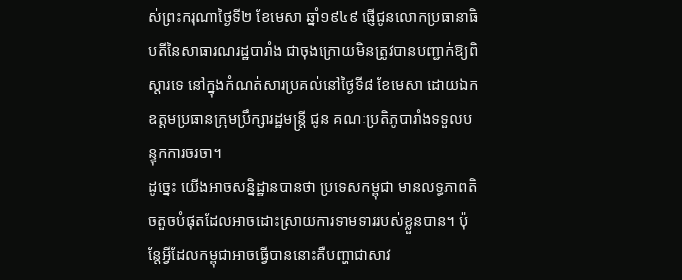ស់ព្រះករុណាថ្ងៃទី២ ខែមេសា ឆ្នាំ១៩៤៩ ផ្ញើជូនលោកប្រធានាធិបតីនៃសាធារណរដ្ឋបារាំង ជាចុងក្រោយមិនត្រូវបានបញ្ជាក់ឱ្យពិស្ដារទេ នៅក្នុងកំណត់សារប្រគល់នៅថ្ងៃទី៨ ខែមេសា ដោយឯកឧត្តមប្រធានក្រុមប្រឹក្សារដ្ឋមន្ត្រី ជូន គណៈប្រតិភូបារាំងទទួលបន្ទុកការចរចា។
ដូច្នេះ យើងអាចសន្និដ្ឋានបានថា ប្រទេសកម្ពុជា មានលទ្ធភាពតិចតួចបំផុតដែលអាចដោះស្រាយការទាមទាររបស់ខ្លួនបាន។ ប៉ុន្តែអ្វីដែលកម្ពុជាអាចធ្វើបាននោះគឺបញ្ហាជាសាវ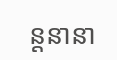ន្តនានា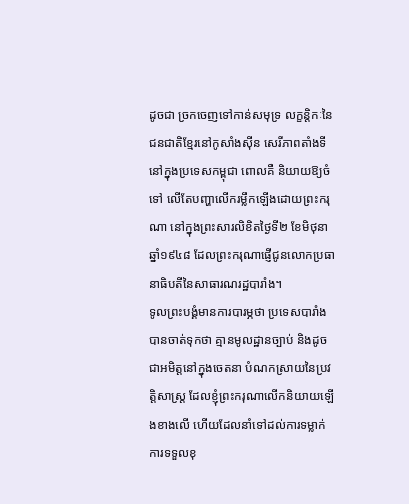ដូចជា ច្រកចេញទៅកាន់សមុទ្រ លក្ខន្តិកៈនៃជនជាតិខ្មែរនៅកូសាំងស៊ីន សេរីភាពតាំងទីនៅក្នុងប្រទេសកម្ពុជា ពោលគឺ និយាយឱ្យចំទៅ លើតែបញ្ហាលើករម្លឹកឡើងដោយព្រះករុណា នៅក្នុងព្រះសារលិខិតថ្ងៃទី២ ខែមិថុនា ឆ្នាំ១៩៤៨ ដែលព្រះករុណាផ្ញើជូនលោកប្រធានាធិបតីនៃសាធារណរដ្ឋបារាំង។
ទូលព្រះបង្គំមានការបារម្ភថា ប្រទេសបារាំងបានចាត់ទុកថា គ្មានមូលដ្ឋានច្បាប់ និងដូចជាអមិត្តនៅក្នុងចេតនា បំណកស្រាយនៃប្រវត្តិសាស្ត្រ ដែលខ្ញុំព្រះករុណាលើកនិយាយឡើងខាងលើ ហើយដែលនាំទៅដល់ការទម្លាក់ការទទួលខុ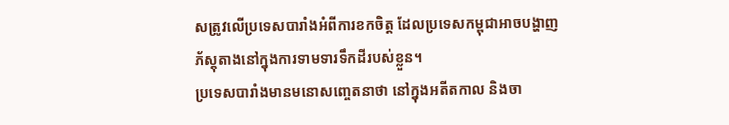សត្រូវលើប្រទេសបារាំងអំពីការខកចិត្ត ដែលប្រទេសកម្ពុជាអាចបង្ហាញភ័ស្តុតាងនៅក្នុងការទាមទារទឹកដីរបស់ខ្លួន។
ប្រទេសបារាំងមានមនោសញ្ចេតនាថា នៅក្នុងអតីតកាល និងចា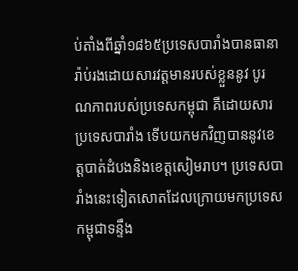ប់តាំងពីឆ្នាំ១៨៦៥ប្រទេសបារាំងបានធានារ៉ាប់រងដោយសារវត្តមានរបស់ខ្លួននូវ បូរណភាពរបស់ប្រទេសកម្ពុជា គឺដោយសារប្រទេសបារាំង ទើបយកមកវិញបាននូវខេត្តបាត់ដំបងនិងខេត្តសៀមរាប។ ប្រទេសបារាំងនេះទៀតសោតដែលក្រោយមកប្រទេសកម្ពុជាទន្ទឹង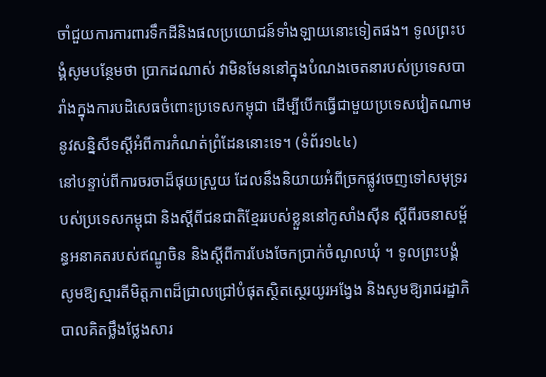ចាំជួយការការពារទឹកដីនិងផលប្រយោជន៍ទាំងឡាយនោះទៀតផង។ ទូលព្រះបង្គំសូមបន្ថែមថា ប្រាកដណាស់ វាមិនមែននៅក្នុងបំណងចេតនារបស់ប្រទេសបារាំងក្នុងការបដិសេធចំពោះប្រទេសកម្ពុជា ដើម្បីបើកធ្វើជាមួយប្រទេសវៀតណាមនូវសន្និសីទស្ដីអំពីការកំណត់ព្រំដែននោះទេ។ (ទំព័រ១៤៤)
នៅបន្ទាប់ពីការចរចាដ៏ផុយស្រួយ ដែលនឹងនិយាយអំពីច្រកផ្លូវចេញទៅសមុទ្ររបស់ប្រទេសកម្ពុជា និងស្ដីពីជនជាតិខ្មែររបស់ខ្លួននៅកូសាំងស៊ីន ស្ដីពីរចនាសម្ព័ន្ធអនាគតរបស់ឥណ្ឌូចិន និងស្ដីពីការបែងចែកប្រាក់ចំណូលឃុំ ។ ទូលព្រះបង្គំ សូមឱ្យស្មារតីមិត្តភាពដ៏ជ្រាលជ្រៅបំផុតស្ថិតស្ថេរយូរអង្វែង និងសូមឱ្យរាជរដ្ឋាភិបាលគិតថ្លឹងថ្លែងសារ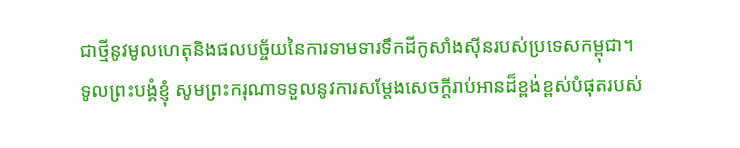ជាថ្មីនូវមូលហេតុនិងផលបច្ច័យនៃការទាមទារទឹកដីកូសាំងស៊ីនរបស់ប្រទេសកម្ពុជា។
ទូលព្រះបង្គំខ្ញុំ សូមព្រះករុណាទទួលនូវការសម្ដែងសេចក្ដីរាប់អានដ៏ខ្ពង់ខ្ពស់បំផុតរបស់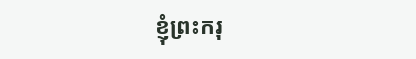ខ្ញុំព្រះករុ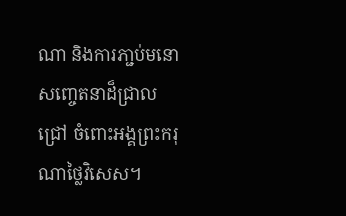ណា និងការភា្ជប់មនោសញ្ចេតនាដ៏ជ្រាលជ្រៅ ចំពោះអង្គព្រះករុណាថ្លៃវិសេស។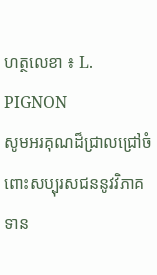ហត្ថលេខា ៖ L. PIGNON
សូមអរគុណដ៏ជ្រាលជ្រៅចំពោះសប្បុរសជននូវវិភាគទាន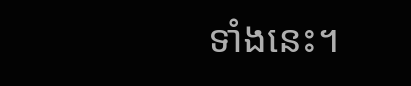ទាំងនេះ។